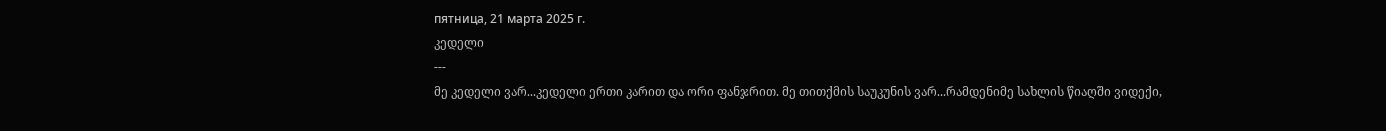пятница, 21 марта 2025 г.
კედელი
---
მე კედელი ვარ...კედელი ერთი კარით და ორი ფანჯრით. მე თითქმის საუკუნის ვარ...რამდენიმე სახლის წიაღში ვიდექი,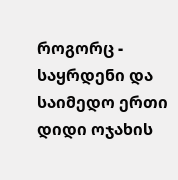როგორც - საყრდენი და საიმედო ერთი დიდი ოჯახის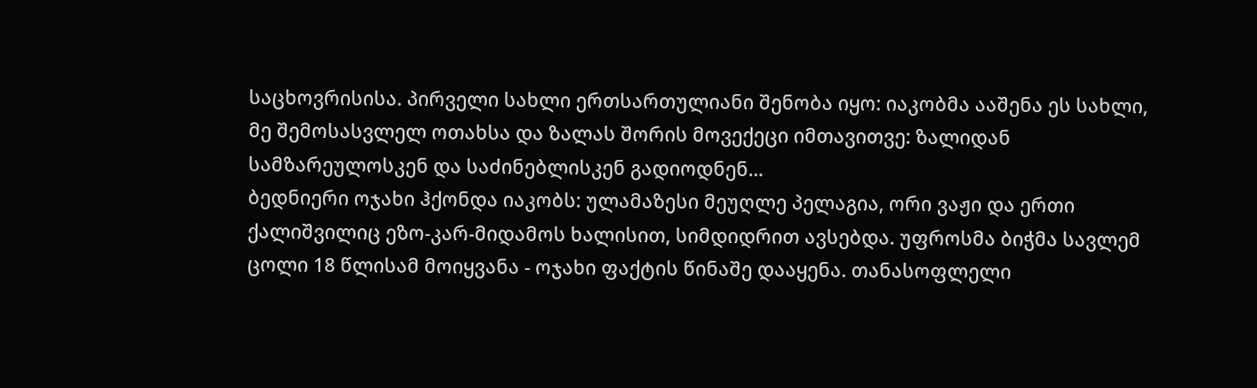საცხოვრისისა. პირველი სახლი ერთსართულიანი შენობა იყო: იაკობმა ააშენა ეს სახლი, მე შემოსასვლელ ოთახსა და ზალას შორის მოვექეცი იმთავითვე: ზალიდან სამზარეულოსკენ და საძინებლისკენ გადიოდნენ...
ბედნიერი ოჯახი ჰქონდა იაკობს: ულამაზესი მეუღლე პელაგია, ორი ვაჟი და ერთი ქალიშვილიც ეზო-კარ-მიდამოს ხალისით, სიმდიდრით ავსებდა. უფროსმა ბიჭმა სავლემ ცოლი 18 წლისამ მოიყვანა - ოჯახი ფაქტის წინაშე დააყენა. თანასოფლელი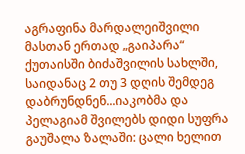აგრაფინა მარდალეიშვილი მასთან ერთად „გაიპარა“ ქუთაისში ბიძაშვილის სახლში, საიდანაც 2 თუ 3 დღის შემდეგ დაბრუნდნენ...იაკობმა და პელაგიამ შვილებს დიდი სუფრა გაუშალა ზალაში: ცალი ხელით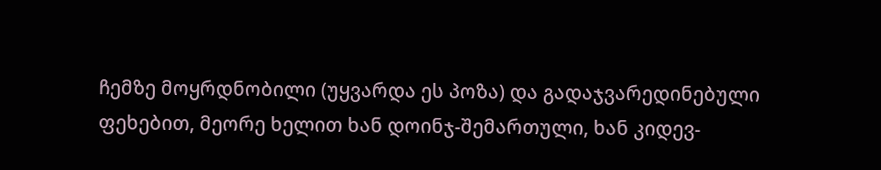ჩემზე მოყრდნობილი (უყვარდა ეს პოზა) და გადაჯვარედინებული ფეხებით, მეორე ხელით ხან დოინჯ-შემართული, ხან კიდევ-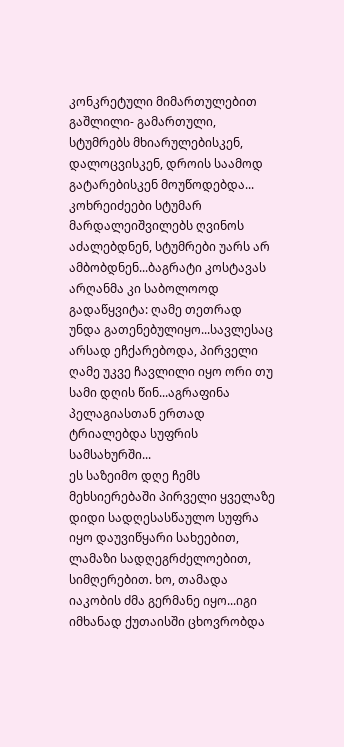კონკრეტული მიმართულებით გაშლილი- გამართული, სტუმრებს მხიარულებისკენ, დალოცვისკენ, დროის საამოდ გატარებისკენ მოუწოდებდა... კოხრეიძეები სტუმარ მარდალეიშვილებს ღვინოს აძალებდნენ, სტუმრები უარს არ ამბობდნენ...ბაგრატი კოსტავას არღანმა კი საბოლოოდ გადაწყვიტა: ღამე თეთრად უნდა გათენებულიყო...სავლესაც არსად ეჩქარებოდა, პირველი ღამე უკვე ჩავლილი იყო ორი თუ სამი დღის წინ...აგრაფინა პელაგიასთან ერთად ტრიალებდა სუფრის სამსახურში...
ეს საზეიმო დღე ჩემს მეხსიერებაში პირველი ყველაზე დიდი სადღესასწაულო სუფრა იყო დაუვიწყარი სახეებით, ლამაზი სადღეგრძელოებით, სიმღერებით. ხო, თამადა იაკობის ძმა გერმანე იყო...იგი იმხანად ქუთაისში ცხოვრობდა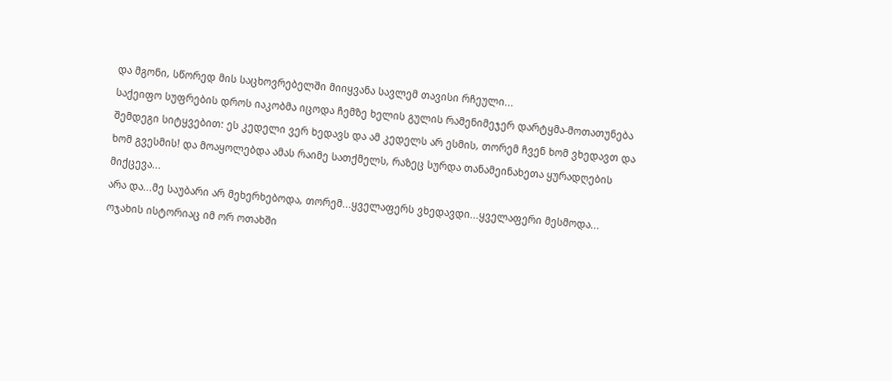და მგონი, სწორედ მის საცხოვრებელში მიიყვანა სავლემ თავისი რჩეული...
საქეიფო სუფრების დროს იაკობმა იცოდა ჩემზე ხელის გულის რამენიმეჯერ დარტყმა-მოთათუნება შემდეგი სიტყვებით: ეს კედელი ვერ ხედავს და ამ კედელს არ ესმის, თორემ ჩვენ ხომ ვხედავთ და ხომ გვესმის! და მოაყოლებდა ამას რაიმე სათქმელს, რაზეც სურდა თანამეინახეთა ყურადღების მიქცევა...
არა და...მე საუბარი არ მეხერხებოდა, თორემ...ყველაფერს ვხედავდი...ყველაფერი მესმოდა...
ოჯახის ისტორიაც იმ ორ ოთახში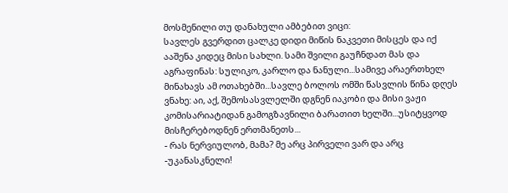მოსმენილი თუ დანახული ამბებით ვიცი:
სავლეს გვერდით ცალკე დიდი მიწის ნაკვეთი მისცეს და იქ ააშენა კიდეც მისი სახლი. სამი შვილი გაუჩნდათ მას და აგრაფინას: სულიკო, კარლო და ნანული...სამივე არაერთხელ მინახავს ამ ოთახებში...სავლე ბოლოს ომში წასვლის წინა დღეს ვნახე: აი, აქ, შემოსასვლელში დგნენ იაკობი და მისი ვაჟი კომისარიატიდან გამოგზავნილი ბარათით ხელში...უსიტყვოდ მისჩერებოდნენ ერთმანეთს...
- რას ნერვიულობ, მამა? მე არც პირველი ვარ და არც -უკანასკნელი!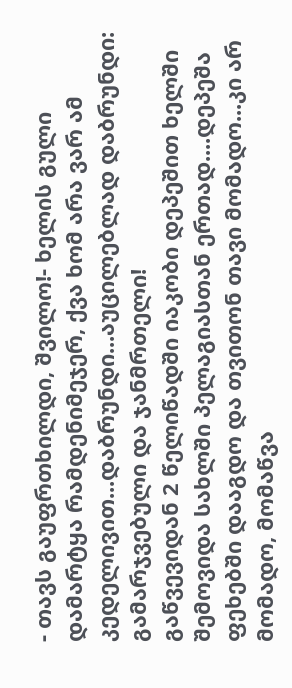- თავს გაუფრთხილდი, შვილო!- ხელის გული დამარტყა რამდენიმეჯერ, ქვა ხომ არა ვარ ამ კედელივით...დაბრუნდი...აუცილებლად დაბრუნდი: გამარჯვებული და ჯანმრთელი!
გაწვევიდან 2 წელიწადში იაკობი დეპეშით ხელში შემოვიდა სახლში პელაგიასთან ერთად....დეპეშა ფეხებში დააგდო და თვითონ თავი მომადო...კი არ მომადო, მომაწვა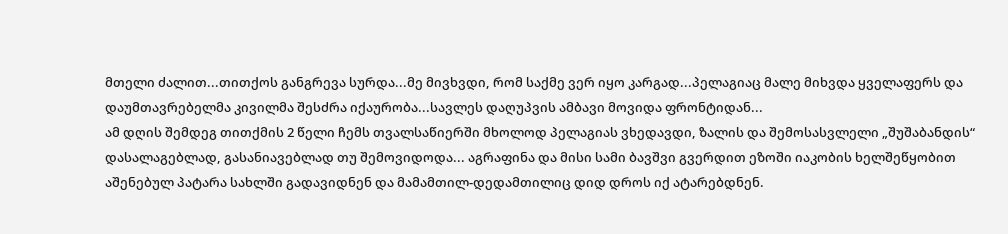მთელი ძალით...თითქოს განგრევა სურდა...მე მივხვდი, რომ საქმე ვერ იყო კარგად...პელაგიაც მალე მიხვდა ყველაფერს და დაუმთავრებელმა კივილმა შესძრა იქაურობა...სავლეს დაღუპვის ამბავი მოვიდა ფრონტიდან...
ამ დღის შემდეგ თითქმის 2 წელი ჩემს თვალსაწიერში მხოლოდ პელაგიას ვხედავდი, ზალის და შემოსასვლელი „შუშაბანდის“ დასალაგებლად, გასანიავებლად თუ შემოვიდოდა... აგრაფინა და მისი სამი ბავშვი გვერდით ეზოში იაკობის ხელშეწყობით აშენებულ პატარა სახლში გადავიდნენ და მამამთილ-დედამთილიც დიდ დროს იქ ატარებდნენ.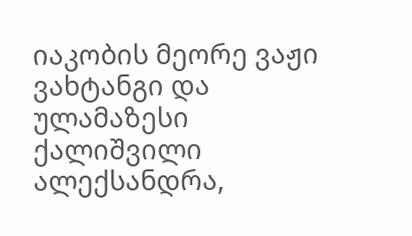იაკობის მეორე ვაჟი ვახტანგი და ულამაზესი ქალიშვილი ალექსანდრა,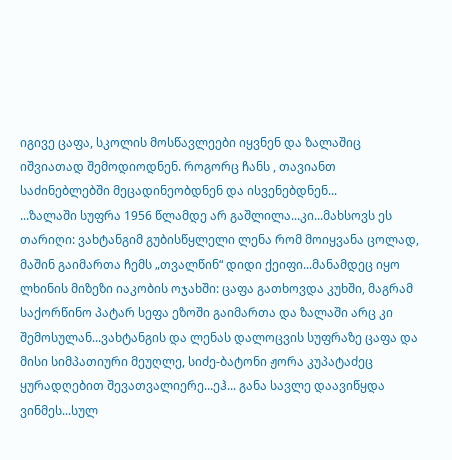იგივე ცაფა, სკოლის მოსწავლეები იყვნენ და ზალაშიც იშვიათად შემოდიოდნენ. როგორც ჩანს , თავიანთ საძინებლებში მეცადინეობდნენ და ისვენებდნენ...
...ზალაში სუფრა 1956 წლამდე არ გაშლილა...კი...მახსოვს ეს თარიღი: ვახტანგიმ გუბისწყლელი ლენა რომ მოიყვანა ცოლად, მაშინ გაიმართა ჩემს „თვალწინ“ დიდი ქეიფი...მანამდეც იყო ლხინის მიზეზი იაკობის ოჯახში: ცაფა გათხოვდა კუხში, მაგრამ საქორწინო პატარ სეფა ეზოში გაიმართა და ზალაში არც კი შემოსულან...ვახტანგის და ლენას დალოცვის სუფრაზე ცაფა და მისი სიმპათიური მეუღლე, სიძე-ბატონი ჟორა კუპატაძეც ყურადღებით შევათვალიერე...ეჰ... განა სავლე დაავიწყდა ვინმეს...სულ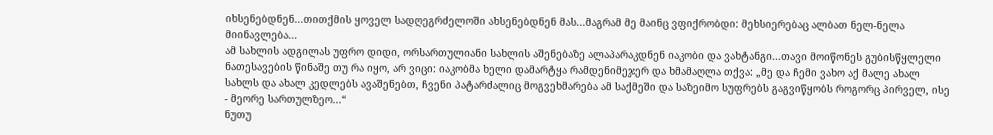იხსენებდნენ...თითქმის ყოველ სადღეგრძელოში ახსენებდნენ მას...მაგრამ მე მაინც ვფიქრობდი: მეხსიერებაც ალბათ ნელ-ნელა მიინავლება...
ამ სახლის ადგილას უფრო დიდი, ორსართულიანი სახლის აშენებაზე ალაპარაკდნენ იაკობი და ვახტანგი...თავი მოიწონეს გუბისწყლელი ნათესავების წინაშე თუ რა იყო, არ ვიცი: იაკობმა ხელი დამარტყა რამდენიმეჯერ და ხმამაღლა თქვა: „მე და ჩემი ვახო აქ მალე ახალ სახლს და ახალ კედლებს ავაშენებთ, ჩვენი პატარძალიც მოგვეხმარება ამ საქმეში და საზეიმო სუფრებს გაგვიწყობს როგორც პირველ, ისე - მეორე სართულზეო...“
ნუთუ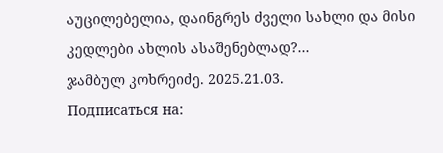აუცილებელია, დაინგრეს ძველი სახლი და მისი კედლები ახლის ასაშენებლად?...
ჯამბულ კოხრეიძე. 2025.21.03.
Подписаться на: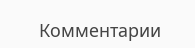Комментарии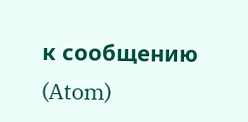к сообщению (Atom)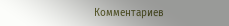Комментариев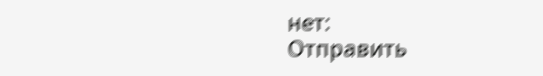нет:
Отправить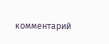комментарий